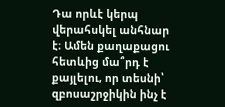Դա որևէ կերպ վերահսկել անհնար է։ Ամեն քաղաքացու հետևից մա՞րդ է քայլելու, որ տեսնի՝ զբոսաշրջիկին ինչ է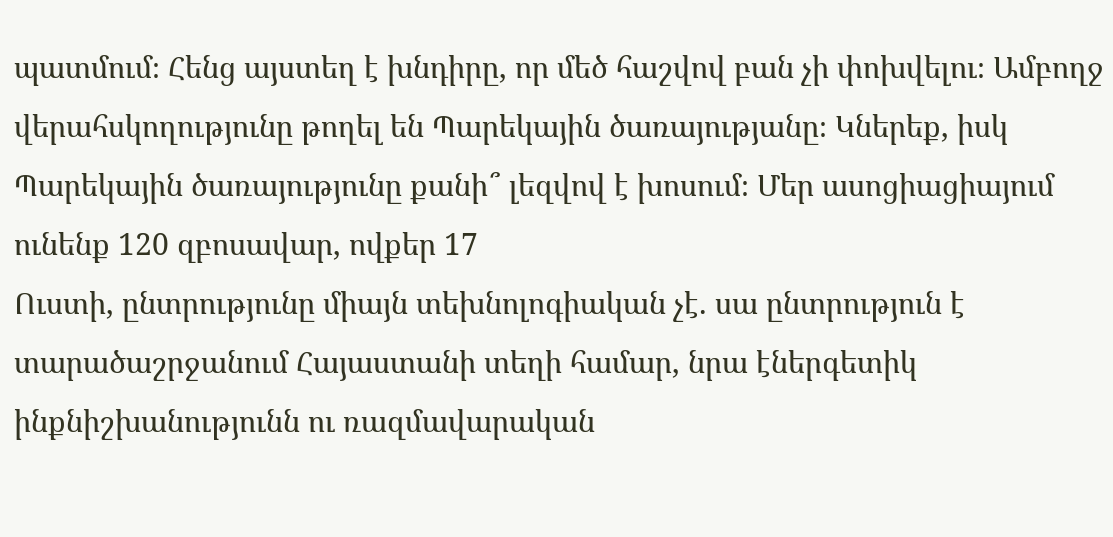պատմում։ Հենց այստեղ է խնդիրը, որ մեծ հաշվով բան չի փոխվելու։ Ամբողջ վերահսկողությունը թողել են Պարեկային ծառայությանը։ Կներեք, իսկ Պարեկային ծառայությունը քանի՞ լեզվով է խոսում։ Մեր ասոցիացիայում ունենք 120 զբոսավար, ովքեր 17
Ուստի, ընտրությունը միայն տեխնոլոգիական չէ. սա ընտրություն է տարածաշրջանում Հայաստանի տեղի համար, նրա էներգետիկ ինքնիշխանությունն ու ռազմավարական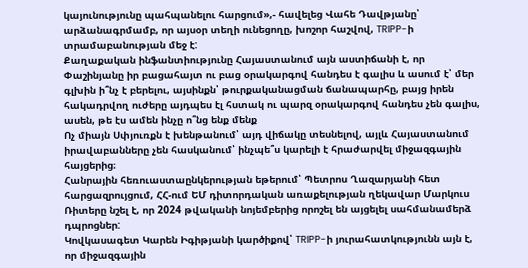կայունությունը պահպանելու հարցում»,- հավելեց Վահե Դավթյանը՝ արձանագրմամբ, որ այսօր տեղի ունեցողը, խոշոր հաշվով, TRIPP-ի տրամաբանության մեջ է:
Քաղաքական ինֆանտիությունը Հայաստանում այն աստիճանի է, որ Փաշինյանը իր բացահայտ ու բաց օրակարգով հանդես է գալիս և ասում է՝ մեր գլխին ի՞նչ է բերելու, այսինքն՝ թուրքականացման ճանապարհը, բայց իրեն հակադրվող ուժերը այդպես էլ հստակ ու պարզ օրակարգով հանդես չեն գալիս, ասեն, թե էս ամեն ինչը ո՞նց ենք մենք
Ոչ միայն Սփյուռքն է խենթանում՝ այդ վիճակը տեսնելով, այլև Հայաստանում իրավաբանները չեն հասկանում՝ ինչպե՞ս կարելի է հրաժարվել միջազգային հայցերից։
Հանրային հեռուաստաընկերության եթերում՝ Պետրոս Ղազարյանի հետ հարցազրույցում, ՀՀ-ում ԵՄ դիտորդական առաքելության ղեկավար Մարկուս Ռիտերը նշել է, որ 2024 թվականի նոյեմբերից որոշել են այցելել սահմանամերձ դպրոցներ:
Կովկասագետ Կարեն Իգիթյանի կարծիքով՝ TRIPP-ի յուրահատկությունն այն է, որ միջազգային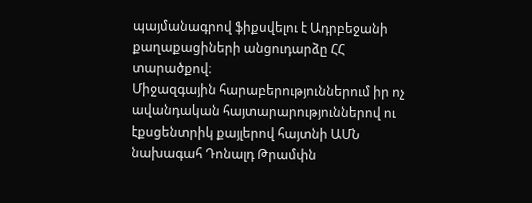պայմանագրով ֆիքսվելու է Ադրբեջանի քաղաքացիների անցուդարձը ՀՀ տարածքով։
Միջազգային հարաբերություններում իր ոչ ավանդական հայտարարություններով ու էքսցենտրիկ քայլերով հայտնի ԱՄՆ նախագահ Դոնալդ Թրամփն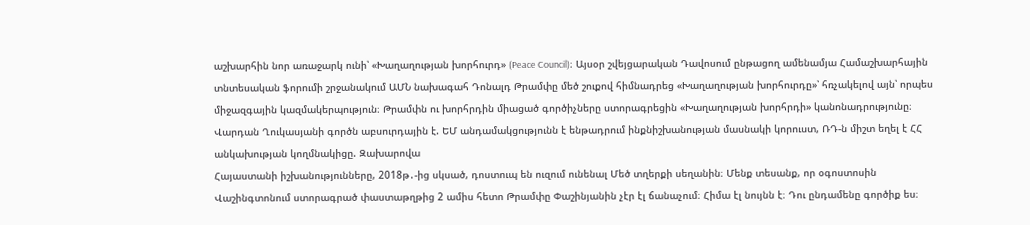աշխարհին նոր առաջարկ ունի՝ «Խաղաղության խորհուրդ» (Peace Council)։ Այսօր շվեյցարական Դավոսում ընթացող ամենամյա Համաշխարհային տնտեսական ֆորումի շրջանակում ԱՄՆ նախագահ Դոնալդ Թրամփը մեծ շուքով հիմնադրեց «Խաղաղության խորհուրդը»՝ հռչակելով այն՝ որպես միջազգային կազմակերպություն։ Թրամփն ու խորհրդին միացած գործիչները ստորագրեցին «Խաղաղության խորհրդի» կանոնադրությունը։
Վարդան Ղուկասյանի գործն աբսուրդային է. ԵՄ անդամակցությունն է ենթադրում ինքնիշխանության մասնակի կորուստ, ՌԴ-ն միշտ եղել է ՀՀ անկախության կողմնակիցը. Զախարովա
Հայաստանի իշխանությունները, 2018թ․-ից սկսած, դոստուպ են ուզում ունենալ Մեծ տղերքի սեղանին։ Մենք տեսանք, որ օգոստոսին Վաշինգտոնում ստորագրած փաստաթղթից 2 ամիս հետո Թրամփը Փաշինյանին չէր էլ ճանաչում։ Հիմա էլ նույնն է։ Դու ընդամենը գործիք ես։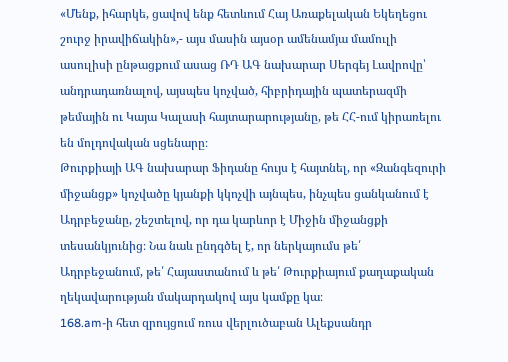«Մենք, իհարկե, ցավով ենք հետևում Հայ Առաքելական Եկեղեցու շուրջ իրավիճակին»,- այս մասին այսօր ամենամյա մամուլի ասուլիսի ընթացքում ասաց ՌԴ ԱԳ նախարար Սերգեյ Լավրովը՝ անդրադառնալով, այսպես կոչված, հիբրիդային պատերազմի թեմային ու Կայա Կալասի հայտարարությանը, թե ՀՀ-ում կիրառելու են մոլդովական սցենարը։
Թուրքիայի ԱԳ նախարար Ֆիդանը հույս է հայտնել, որ «Զանգեզուրի միջանցք» կոչվածը կյանքի կկոչվի այնպես, ինչպես ցանկանում է Ադրբեջանը, շեշտելով, որ դա կարևոր է Միջին միջանցքի տեսանկյունից։ Նա նաև ընդգծել է, որ ներկայումս թե՛ Ադրբեջանում, թե՛ Հայաստանում և թե՛ Թուրքիայում քաղաքական ղեկավարության մակարդակով այս կամքը կա։
168.am-ի հետ զրույցում ռուս վերլուծաբան Ալեքսանդր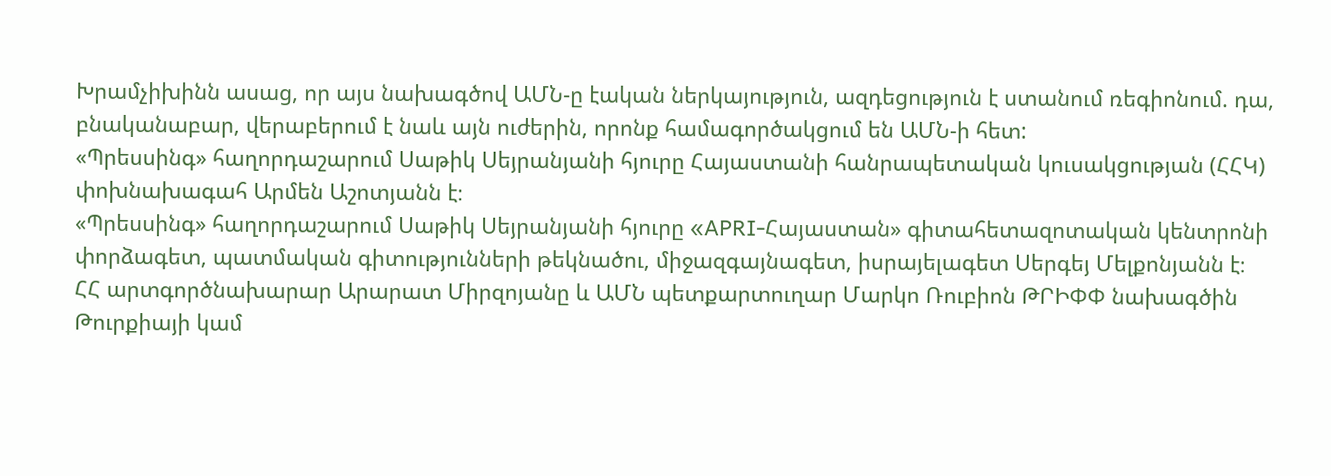Խրամչիխինն ասաց, որ այս նախագծով ԱՄՆ-ը էական ներկայություն, ազդեցություն է ստանում ռեգիոնում. դա, բնականաբար, վերաբերում է նաև այն ուժերին, որոնք համագործակցում են ԱՄՆ-ի հետ:
«Պրեսսինգ» հաղորդաշարում Սաթիկ Սեյրանյանի հյուրը Հայաստանի հանրապետական կուսակցության (ՀՀԿ) փոխնախագահ Արմեն Աշոտյանն է։
«Պրեսսինգ» հաղորդաշարում Սաթիկ Սեյրանյանի հյուրը «APRI-Հայաստան» գիտահետազոտական կենտրոնի փորձագետ, պատմական գիտությունների թեկնածու, միջազգայնագետ, իսրայելագետ Սերգեյ Մելքոնյանն է։
ՀՀ արտգործնախարար Արարատ Միրզոյանը և ԱՄՆ պետքարտուղար Մարկո Ռուբիոն ԹՐԻՓՓ նախագծին Թուրքիայի կամ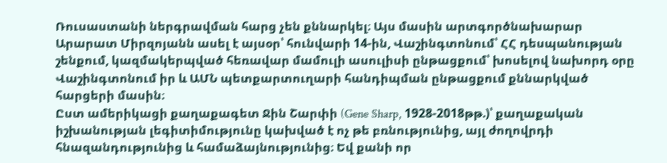Ռուսաստանի ներգրավման հարց չեն քննարկել։ Այս մասին արտգործնախարար Արարատ Միրզոյանն ասել է այսօր՝ հունվարի 14-ին, Վաշինգտոնում՝ ՀՀ դեսպանության շենքում, կազմակերպված հեռավար մամուլի ասուլիսի ընթացքում՝ խոսելով նախորդ օրը Վաշինգտոնում իր և ԱՄՆ պետքարտուղարի հանդիպման ընթացքում քննարկված հարցերի մասին։
Ըստ ամերիկացի քաղաքագետ Ջին Շարփի (Gene Sharp, 1928-2018թթ.)՝ քաղաքական իշխանության լեգիտիմությունը կախված է ոչ թե բռնությունից, այլ ժողովրդի հնազանդությունից և համաձայնությունից։ Եվ քանի որ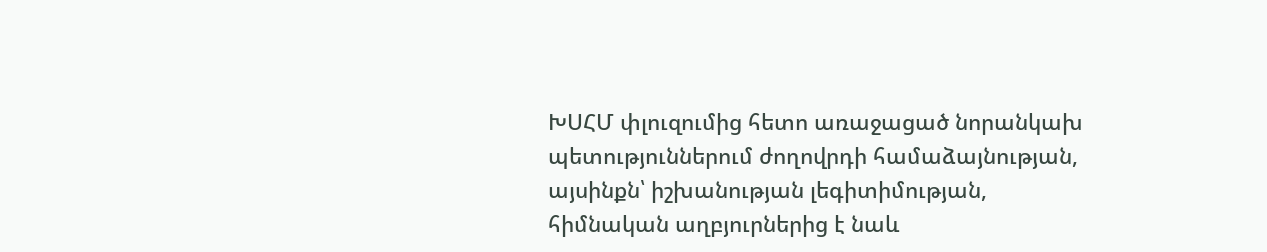ԽՍՀՄ փլուզումից հետո առաջացած նորանկախ պետություններում ժողովրդի համաձայնության, այսինքն՝ իշխանության լեգիտիմության, հիմնական աղբյուրներից է նաև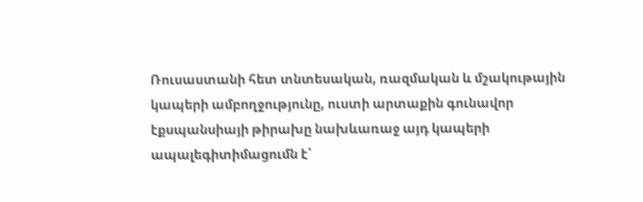Ռուսաստանի հետ տնտեսական, ռազմական և մշակութային կապերի ամբողջությունը, ուստի արտաքին գունավոր էքսպանսիայի թիրախը նախևառաջ այդ կապերի ապալեգիտիմացումն է՝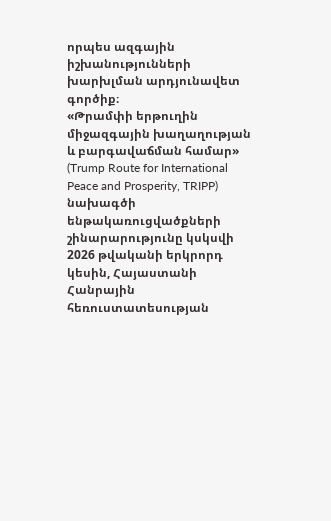որպես ազգային իշխանությունների խարխլման արդյունավետ գործիք։
«Թրամփի երթուղին միջազգային խաղաղության և բարգավաճման համար» (Trump Route for International Peace and Prosperity, TRIPP) նախագծի ենթակառուցվածքների շինարարությունը կսկսվի 2026 թվականի երկրորդ կեսին, Հայաստանի Հանրային հեռուստատեսության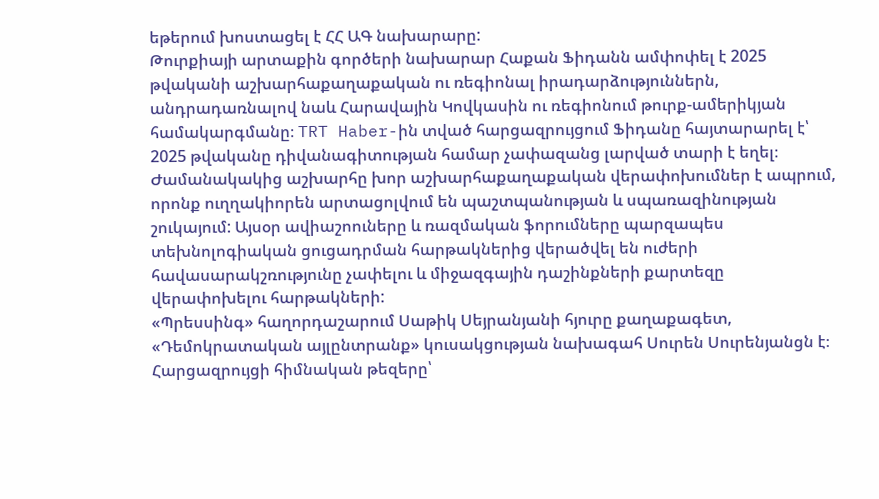եթերում խոստացել է ՀՀ ԱԳ նախարարը:
Թուրքիայի արտաքին գործերի նախարար Հաքան Ֆիդանն ամփոփել է 2025 թվականի աշխարհաքաղաքական ու ռեգիոնալ իրադարձություններն, անդրադառնալով նաև Հարավային Կովկասին ու ռեգիոնում թուրք-ամերիկյան համակարգմանը։ TRT Haber-ին տված հարցազրույցում Ֆիդանը հայտարարել է՝ 2025 թվականը դիվանագիտության համար չափազանց լարված տարի է եղել։
Ժամանակակից աշխարհը խոր աշխարհաքաղաքական վերափոխումներ է ապրում, որոնք ուղղակիորեն արտացոլվում են պաշտպանության և սպառազինության շուկայում: Այսօր ավիաշոուները և ռազմական ֆորումները պարզապես տեխնոլոգիական ցուցադրման հարթակներից վերածվել են ուժերի հավասարակշռությունը չափելու և միջազգային դաշինքների քարտեզը վերափոխելու հարթակների:
«Պրեսսինգ» հաղորդաշարում Սաթիկ Սեյրանյանի հյուրը քաղաքագետ, «Դեմոկրատական այլընտրանք» կուսակցության նախագահ Սուրեն Սուրենյանցն է։ Հարցազրույցի հիմնական թեզերը՝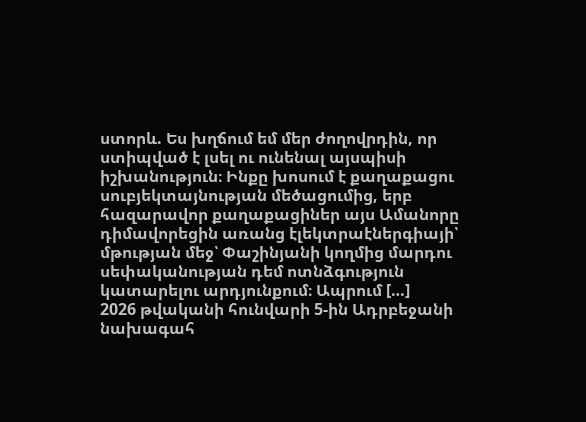ստորև. Ես խղճում եմ մեր ժողովրդին, որ ստիպված է լսել ու ունենալ այսպիսի իշխանություն։ Ինքը խոսում է քաղաքացու սուբյեկտայնության մեծացումից, երբ հազարավոր քաղաքացիներ այս Ամանորը դիմավորեցին առանց էլեկտրաէներգիայի՝ մթության մեջ՝ Փաշինյանի կողմից մարդու սեփականության դեմ ոտնձգություն կատարելու արդյունքում։ Ապրում […]
2026 թվականի հունվարի 5-ին Ադրբեջանի նախագահ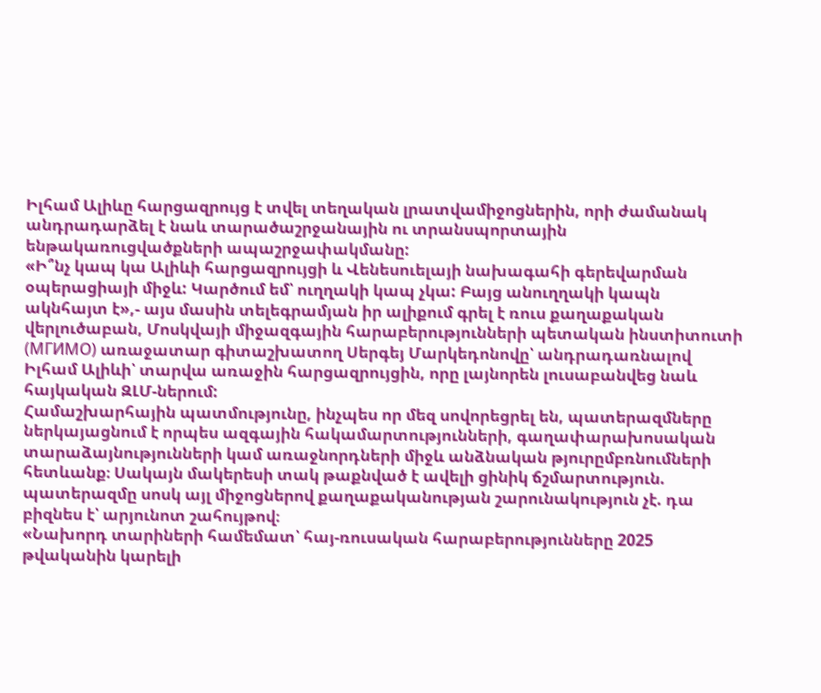Իլհամ Ալիևը հարցազրույց է տվել տեղական լրատվամիջոցներին, որի ժամանակ անդրադարձել է նաև տարածաշրջանային ու տրանսպորտային ենթակառուցվածքների ապաշրջափակմանը:
«Ի՞նչ կապ կա Ալիևի հարցազրույցի և Վենեսուելայի նախագահի գերեվարման օպերացիայի միջև: Կարծում եմ՝ ուղղակի կապ չկա: Բայց անուղղակի կապն ակնհայտ է»,- այս մասին տելեգրամյան իր ալիքում գրել է ռուս քաղաքական վերլուծաբան, Մոսկվայի միջազգային հարաբերությունների պետական ինստիտուտի (МГИМО) առաջատար գիտաշխատող Սերգեյ Մարկեդոնովը՝ անդրադառնալով Իլհամ Ալիևի՝ տարվա առաջին հարցազրույցին, որը լայնորեն լուսաբանվեց նաև հայկական ԶԼՄ-ներում:
Համաշխարհային պատմությունը, ինչպես որ մեզ սովորեցրել են, պատերազմները ներկայացնում է որպես ազգային հակամարտությունների, գաղափարախոսական տարաձայնությունների կամ առաջնորդների միջև անձնական թյուրըմբռնումների հետևանք։ Սակայն մակերեսի տակ թաքնված է ավելի ցինիկ ճշմարտություն. պատերազմը սոսկ այլ միջոցներով քաղաքականության շարունակություն չէ. դա բիզնես է՝ արյունոտ շահույթով։
«Նախորդ տարիների համեմատ՝ հայ-ռուսական հարաբերությունները 2025 թվականին կարելի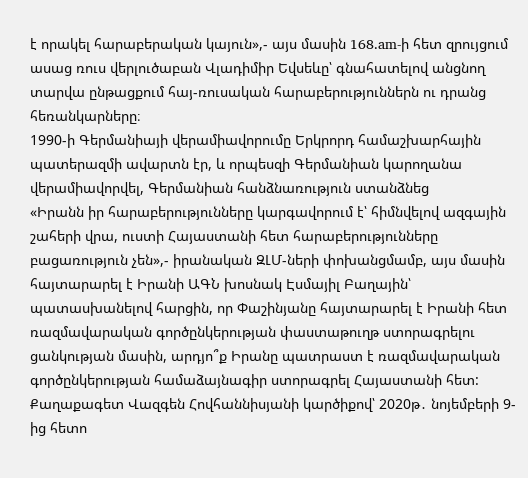է որակել հարաբերական կայուն»,- այս մասին 168․am-ի հետ զրույցում ասաց ռուս վերլուծաբան Վլադիմիր Եվսեևը՝ գնահատելով անցնող տարվա ընթացքում հայ-ռուսական հարաբերություններն ու դրանց հեռանկարները։
1990-ի Գերմանիայի վերամիավորումը Երկրորդ համաշխարհային պատերազմի ավարտն էր, և որպեսզի Գերմանիան կարողանա վերամիավորվել, Գերմանիան հանձնառություն ստանձնեց
«Իրանն իր հարաբերությունները կարգավորում է՝ հիմնվելով ազգային շահերի վրա, ուստի Հայաստանի հետ հարաբերությունները բացառություն չեն»,- իրանական ԶԼՄ-ների փոխանցմամբ, այս մասին հայտարարել է Իրանի ԱԳՆ խոսնակ Էսմայիլ Բաղային՝ պատասխանելով հարցին, որ Փաշինյանը հայտարարել է Իրանի հետ ռազմավարական գործընկերության փաստաթուղթ ստորագրելու ցանկության մասին, արդյո՞ք Իրանը պատրաստ է ռազմավարական գործընկերության համաձայնագիր ստորագրել Հայաստանի հետ:
Քաղաքագետ Վազգեն Հովհաննիսյանի կարծիքով՝ 2020թ․ նոյեմբերի 9-ից հետո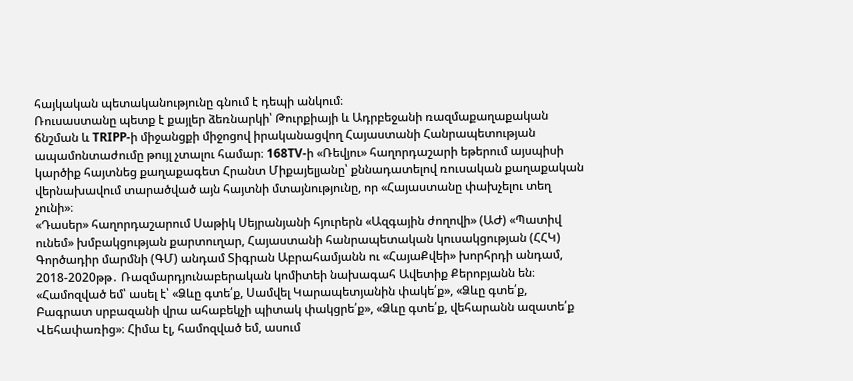հայկական պետականությունը գնում է դեպի անկում։
Ռուսաստանը պետք է քայլեր ձեռնարկի՝ Թուրքիայի և Ադրբեջանի ռազմաքաղաքական ճնշման և TRIPP-ի միջանցքի միջոցով իրականացվող Հայաստանի Հանրապետության ապամոնտաժումը թույլ չտալու համար։ 168TV-ի «Ռեվյու» հաղորդաշարի եթերում այսպիսի կարծիք հայտնեց քաղաքագետ Հրանտ Միքայելյանը՝ քննադատելով ռուսական քաղաքական վերնախավում տարածված այն հայտնի մտայնությունը, որ «Հայաստանը փախչելու տեղ չունի»։
«Դասեր» հաղորդաշարում Սաթիկ Սեյրանյանի հյուրերն «Ազգային ժողովի» (ԱԺ) «Պատիվ ունեմ» խմբակցության քարտուղար, Հայաստանի հանրապետական կուսակցության (ՀՀԿ) Գործադիր մարմնի (ԳՄ) անդամ Տիգրան Աբրահամյանն ու «ՀայաՔվեի» խորհրդի անդամ, 2018-2020թթ․ Ռազմարդյունաբերական կոմիտեի նախագահ Ավետիք Քերոբյանն են։
«Համոզված եմ՝ ասել է՝ «Ձևը գտե՛ք, Սամվել Կարապետյանին փակե՛ք», «Ձևը գտե՛ք, Բագրատ սրբազանի վրա ահաբեկչի պիտակ փակցրե՛ք», «Ձևը գտե՛ք, վեհարանն ազատե՛ք Վեհափառից»։ Հիմա էլ, համոզված եմ, ասում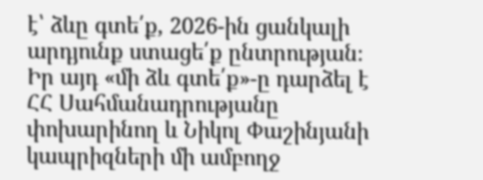է՝ ձևը գտե՛ք, 2026-ին ցանկալի արդյունք ստացե՛ք ընտրության։ Իր այդ «մի ձև գտե՛ք»-ը դարձել է ՀՀ Սահմանադրությանը փոխարինող և Նիկոլ Փաշինյանի կապրիզների մի ամբողջ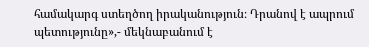համակարգ ստեղծող իրականություն։ Դրանով է ապրում պետությունը»,- մեկնաբանում է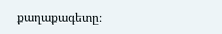քաղաքագետը։